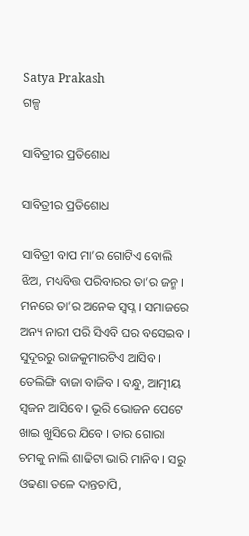Satya Prakash
ଗଳ୍ପ

ସାବିତ୍ରୀର ପ୍ରତିଶୋଧ

ସାବିତ୍ରୀର ପ୍ରତିଶୋଧ

ସାବିତ୍ରୀ ବାପ ମା’ର ଗୋଟିଏ ବୋଲି ଝିଅ, ମଧ୍ୟବିତ୍ତ ପରିବାରର ତା’ର ଜନ୍ମ । ମନରେ ତା’ର ଅନେକ ସ୍ୱପ୍ନ । ସମାଜରେ ଅନ୍ୟ ନାରୀ ପରି ସିଏବି ଘର ବସେଇବ । ସୁଦୂରରୁ ରାଜକୁମାରଟିଏ ଆସିବ । ତେଲିଙ୍ଗି ବାଜା ବାଜିବ । ବନ୍ଧୁ, ଆତ୍ମୀୟ ସ୍ୱଜନ ଆସିବେ । ଭୂରି ଭୋଜନ ପେଟେ ଖାଇ ଖୁସିରେ ଯିବେ । ତାର ଗୋରା ଚମକୁ ନାଲି ଶାଢିଟା ଭାରି ମାନିବ । ସରୁ ଓଢଣା ତଳେ ଦାନ୍ତଚାପି,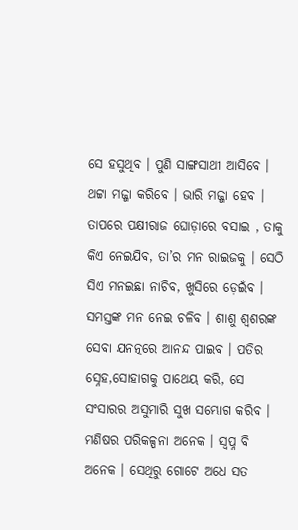ସେ ହସୁଥିବ । ପୁଣି ସାଙ୍ଗସାଥୀ ଆସିବେ । ଥଟ୍ଟା ମଜ୍ଜା କରିବେ । ଭାରି ମଜ୍ଜା ହେବ । ତାପରେ ପକ୍ଷୀରାଜ ଘୋଡ଼ାରେ ବସାଇ , ତାକୁ କିଏ ନେଇଯିବ, ତା’ର ମନ ରାଇଜକୁ । ସେଠି ସିଏ ମନଇଛା ନାଚିବ, ଖୁସିରେ ଡ଼େଇଁବ । ସମସ୍ତଙ୍କ ମନ ନେଇ ଚଳିବ । ଶାଶୁ ଶ୍ୱଶରଙ୍କ ସେବା ଯନତ୍ନରେ ଆନନ୍ଦ ପାଇବ । ପତିର ସ୍ନେହ,ସୋହାଗକୁ ପାଥେୟ କରି, ସେ ସଂସାରର ଅସୁମାରି ସୁଖ ସମ୍ଭୋଗ କରିବ । ମଣିଷର ପରିକଳ୍ପନା ଅନେକ । ସ୍ୱପ୍ନ ବି ଅନେକ । ସେଥିରୁ ଗୋଟେ ଅଧେ ସତ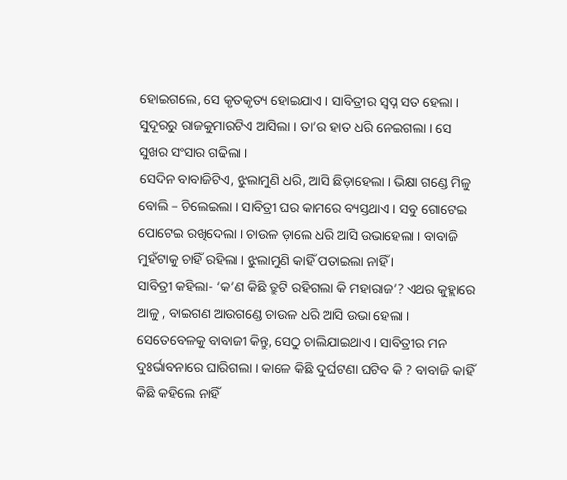ହୋଇଗଲେ, ସେ କୃତକୃତ୍ୟ ହୋଇଯାଏ । ସାବିତ୍ରୀର ସ୍ୱପ୍ନ ସତ ହେଲା । ସୁଦୂରରୁ ରାଜକୁମାରଟିଏ ଆସିଲା । ତା’ର ହାତ ଧରି ନେଇଗଲା । ସେ ସୁଖର ସଂସାର ଗଢିଲା ।
ସେଦିନ ବାବାଜିଟିଏ, ଝୁଲାମୁଣି ଧରି, ଆସି ଛିଡ଼ାହେଲା । ଭିକ୍ଷା ଗଣ୍ଡେ ମିଳୁ ବୋଲି – ଚିଲେଇଲା । ସାବିତ୍ରୀ ଘର କାମରେ ବ୍ୟସ୍ତଥାଏ । ସବୁ ଗୋଟେଇ ପୋଟେଇ ରଖିଦେଲା । ଚାଉଳ ଡ଼ାଲେ ଧରି ଆସି ଉଭାହେଲା । ବାବାଜି ମୁହଁଟାକୁ ଚାହିଁ ରହିଲା । ଝୁଲାମୁଣି କାହିଁ ପତାଇଲା ନାହିଁ ।
ସାବିତ୍ରୀ କହିଲା- ‘କ’ଣ କିଛି ତ୍ରୁଟି ରହିଗଲା କି ମହାରାଜ’? ଏଥର କୁହ୍ଲାରେ ଆଳୁ , ବାଇଗଣ ଆଉଗଣ୍ଡେ ଚାଉଳ ଧରି ଆସି ଉଭା ହେଲା । ସେତେବେଳକୁ ବାବାଜୀ କିନ୍ତୁ, ସେଠୁ ଚାଲିଯାଇଥାଏ । ସାବିତ୍ରୀର ମନ ଦୁଃର୍ଭାବନାରେ ଘାରିଗଲା । କାଳେ କିଛି ଦୁର୍ଘଟଣା ଘଟିବ କି ? ବାବାଜି କାହିଁ କିଛି କହିଲେ ନାହିଁ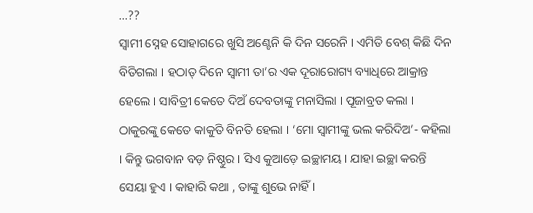…??
ସ୍ୱାମୀ ସ୍ନେହ ସୋହାଗରେ ଖୁସି ଅଣ୍ଟେନି କି ଦିନ ସରେନି । ଏମିତି ବେଶ୍ କିଛି ଦିନ ବିତିଗଲା । ହଠାତ୍ ଦିନେ ସ୍ୱାମୀ ତା’ର ଏକ ଦୂରାରୋଗ୍ୟ ବ୍ୟାଧିରେ ଆକ୍ରାନ୍ତ ହେଲେ । ସାବିତ୍ରୀ କେତେ ଦିଅଁ ଦେବତାଙ୍କୁ ମନାସିଲା । ପୂଜାବ୍ରତ କଲା । ଠାକୁରଙ୍କୁ କେତେ କାକୁତି ବିନତି ହେଲା । ‘ମୋ ସ୍ୱାମୀଙ୍କୁ ଭଲ କରିଦିଅ’- କହିଲା । କିନ୍ତୁ ଭଗବାନ ବଡ଼ ନିଷ୍ଠୁର । ସିଏ କୁଆଡ଼େ ଇଚ୍ଛାମୟ । ଯାହା ଇଚ୍ଛା କରନ୍ତି ସେୟା ହୁଏ । କାହାରି କଥା , ତାଙ୍କୁ ଶୁଭେ ନାହିଁ ।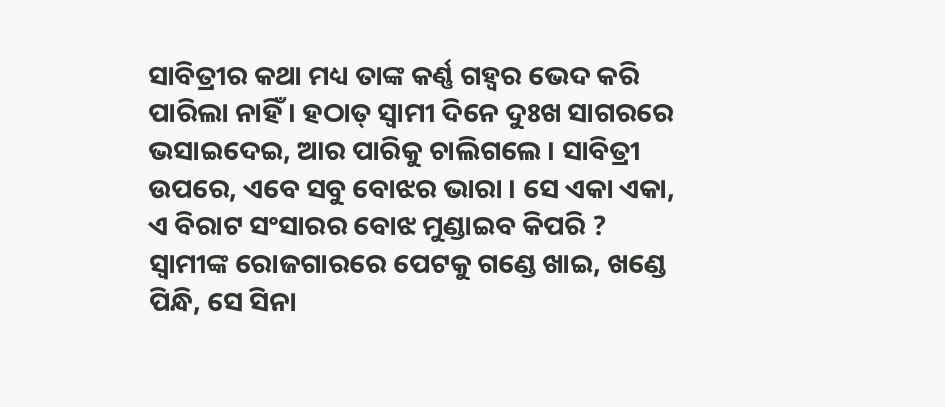ସାବିତ୍ରୀର କଥା ମଧ୍ୟ ତାଙ୍କ କର୍ଣ୍ଣ ଗହ୍ୱର ଭେଦ କରି ପାରିଲା ନାହିଁ । ହଠାତ୍ ସ୍ୱାମୀ ଦିନେ ଦୁଃଖ ସାଗରରେ ଭସାଇଦେଇ, ଆର ପାରିକୁ ଚାଲିଗଲେ । ସାବିତ୍ରୀ ଉପରେ, ଏବେ ସବୁ ବୋଝର ଭାରା । ସେ ଏକା ଏକା, ଏ ବିରାଟ ସଂସାରର ବୋଝ ମୁଣ୍ଡାଇବ କିପରି ? ସ୍ୱାମୀଙ୍କ ରୋଜଗାରରେ ପେଟକୁ ଗଣ୍ଡେ ଖାଇ, ଖଣ୍ଡେ ପିନ୍ଧି, ସେ ସିନା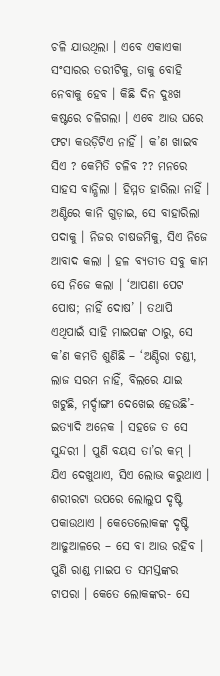ଚଳି ଯାଉଥିଲା । ଏବେ ଏକାଏକା ସଂସାରର ତରୀଟିକୁ, ତାକୁ ବୋହି ନେବାକୁ ହେବ । କିଛି ଦିନ ଦୁଃଖ କଷ୍ଟରେ ଚଳିଗଲା । ଏବେ ଆଉ ଘରେ ଫଟା କଉଡ଼ିଟିଏ ନାହିଁ । କ’ଣ ଖାଇବ ସିଏ ? କେମିତି ଚଳିବ ?? ମନରେ ସାହସ ବାନ୍ଧିଲା । ହିମ୍ମତ ହାରିଲା ନାହିଁ । ଅଣ୍ଟିରେ କାନି ଗୁଡ଼ାଇ, ସେ ବାହାରିଲା ପଦାକୁ । ନିଜର ଚାଷଜମିକୁ, ସିଏ ନିଜେ ଆବାଦ କଲା । ହଳ ବ୍ୟତୀତ ସବୁ କାମ ସେ ନିଜେ କଲା । ‘ଆପଣା ପେଟ ପୋଷ; ନାହିଁ ଦୋଷ’ । ତଥାପି ଏଥିପାଇଁ ସାହି ମାଇପଙ୍କ ଠାରୁ, ସେ କ’ଣ କମତି ଶୁଣିଛି – ‘ଅଣ୍ଡିରା ଚଣ୍ଡୀ, ଲାଜ ସରମ ନାହିଁ, ବିଲରେ ଯାଇ ଖଟୁଛି, ମର୍ଦ୍ଦାଙ୍ଗୀ ଦେଖେଇ ହେଉଛି’- ଇତ୍ୟାଦି ଅନେକ । ସହଜେ ତ ସେ ସୁନ୍ଦରୀ । ପୁଣି ବୟସ ତା’ର କମ୍ । ଯିଏ ଦେଖୁଥାଏ, ସିଏ ଲୋଭ କରୁଥାଏ । ଶରୀରଟା ଉପରେ ଲୋଲୁପ ଦୃଷ୍ଟି ପକାଉଥାଏ । କେତେଲୋକଙ୍କ ଦୃଷ୍ଟି ଆଢୁଆଳରେ – ସେ ବା ଆଉ ରହିବ । ପୁଣି ରାଣ୍ଡ ମାଇପ ତ ସମସ୍ତଙ୍କର ଟାପରା । କେତେ ଲୋକଙ୍କର- ସେ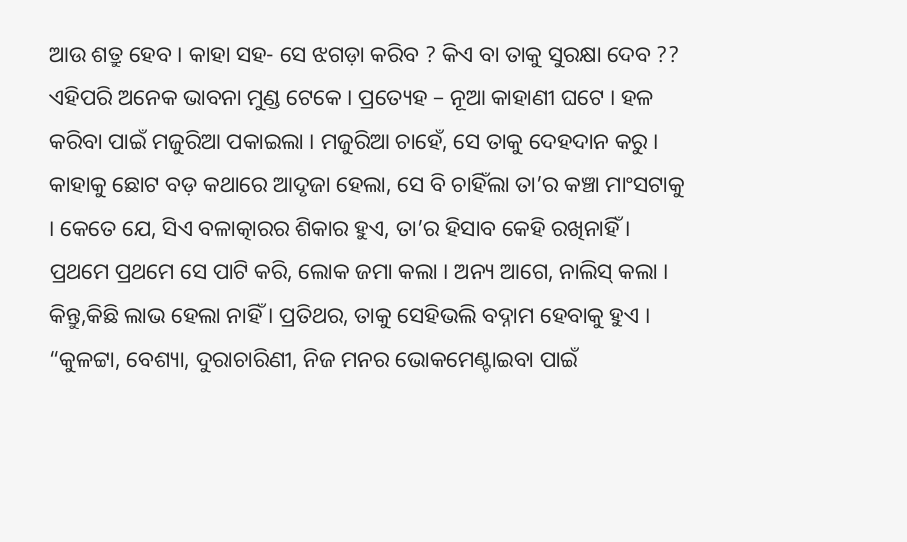ଆଉ ଶତ୍ରୁ ହେବ । କାହା ସହ- ସେ ଝଗଡ଼ା କରିବ ? କିଏ ବା ତାକୁ ସୁରକ୍ଷା ଦେବ ?? ଏହିପରି ଅନେକ ଭାବନା ମୁଣ୍ଡ ଟେକେ । ପ୍ରତ୍ୟେହ – ନୂଆ କାହାଣୀ ଘଟେ । ହଳ କରିବା ପାଇଁ ମଜୁରିଆ ପକାଇଲା । ମଜୁରିଆ ଚାହେଁ, ସେ ତାକୁ ଦେହଦାନ କରୁ । କାହାକୁ ଛୋଟ ବଡ଼ କଥାରେ ଆଦୃଜା ହେଲା, ସେ ବି ଚାହିଁଲା ତା’ର କଞ୍ଚା ମାଂସଟାକୁ । କେତେ ଯେ, ସିଏ ବଳାତ୍କାରର ଶିକାର ହୁଏ, ତା’ର ହିସାବ କେହି ରଖିନାହିଁ । ପ୍ରଥମେ ପ୍ରଥମେ ସେ ପାଟି କରି, ଲୋକ ଜମା କଲା । ଅନ୍ୟ ଆଗେ, ନାଲିସ୍ କଲା । କିନ୍ତୁ,କିଛି ଲାଭ ହେଲା ନାହିଁ । ପ୍ରତିଥର, ତାକୁ ସେହିଭଲି ବଦ୍ନାମ ହେବାକୁ ହୁଏ । “କୁଳଟ୍ଟା, ବେଶ୍ୟା, ଦୁରାଚାରିଣୀ, ନିଜ ମନର ଭୋକମେଣ୍ଟାଇବା ପାଇଁ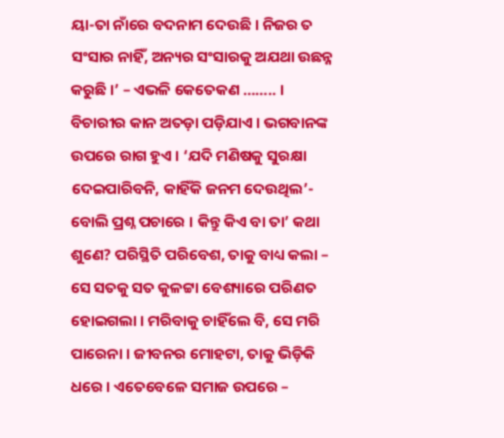ୟା-ତା ନାଁରେ ବଦନାମ ଦେଉଛି । ନିଜର ତ ସଂସାର ନାହିଁ, ଅନ୍ୟର ସଂସାରକୁ ଅଯଥା ଉଛନ୍ନ କରୁଛି ।’ – ଏଭଳି କେତେକଣ …….. ।
ବିଚାରୀର କାନ ଅତଡ଼ା ପଡ଼ିଯାଏ । ଭଗବାନଙ୍କ ଉପରେ ରାଗ ହୁଏ । ‘ଯଦି ମଣିଷକୁ ସୁରକ୍ଷା ଦେଇପାରିବନି, କାହିଁକି ଜନମ ଦେଉଥିଲ’- ବୋଲି ପ୍ରଶ୍ନ ପଚାରେ । କିନ୍ତୁ କିଏ ବା ତା’ କଥା ଶୁଣେ? ପରିସ୍ଥିତି ପରିବେଶ, ତାକୁ ବାଧ୍ୟ କଲା – ସେ ସତକୁ ସତ କୁଳଟ୍ଟା ବେଶ୍ୟାରେ ପରିଣତ ହୋଇଗଲା । ମରିବାକୁ ଚାହିଁଲେ ବି, ସେ ମରି ପାରେନା । ଜୀବନର ମୋହଟା, ତାକୁ ଭିଡ଼ିକି ଧରେ । ଏତେବେଳେ ସମାଜ ଉପରେ –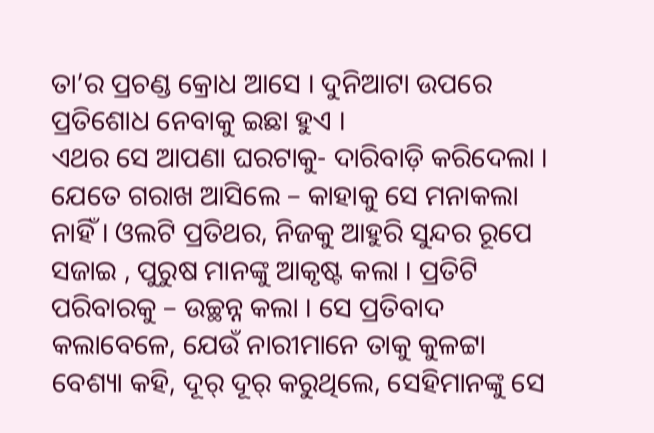ତା’ର ପ୍ରଚଣ୍ଡ କ୍ରୋଧ ଆସେ । ଦୁନିଆଟା ଉପରେ ପ୍ରତିଶୋଧ ନେବାକୁ ଇଛା ହୁଏ ।
ଏଥର ସେ ଆପଣା ଘରଟାକୁ- ଦାରିବାଡ଼ି କରିଦେଲା । ଯେତେ ଗରାଖ ଆସିଲେ – କାହାକୁ ସେ ମନାକଲା ନାହିଁ । ଓଲଟି ପ୍ରତିଥର, ନିଜକୁ ଆହୁରି ସୁନ୍ଦର ରୂପେ ସଜାଇ , ପୁରୁଷ ମାନଙ୍କୁ ଆକୃଷ୍ଟ କଲା । ପ୍ରତିଟି ପରିବାରକୁ – ଉଚ୍ଛନ୍ନ କଲା । ସେ ପ୍ରତିବାଦ କଲାବେଳେ, ଯେଉଁ ନାରୀମାନେ ତାକୁ କୁଳଟ୍ଟା ବେଶ୍ୟା କହି, ଦୂର୍ ଦୂର୍ କରୁଥିଲେ, ସେହିମାନଙ୍କୁ ସେ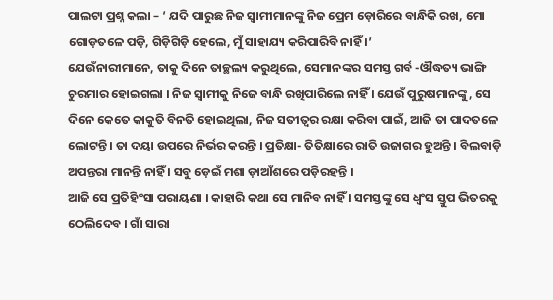ପାଲଟା ପ୍ରଶ୍ନ କଲା – ‘ ଯଦି ପାରୁଛ ନିଜ ସ୍ୱାମୀମାନଙ୍କୁ ନିଜ ପ୍ରେମ ଡ଼ୋରିରେ ବାନ୍ଧିକି ରଖ, ମୋ ଗୋଡ଼ତଳେ ପଡ଼ି, ଗିଡ଼ିଗିଡ଼ି ହେଲେ, ମୁଁ ସାହାଯ୍ୟ କରିପାରିବି ନାହିଁ ।’
ଯେଉଁନାରୀମାନେ, ତାକୁ ଦିନେ ତାଚ୍ଛଲ୍ୟ କରୁଥିଲେ, ସେମାନଙ୍କର ସମସ୍ତ ଗର୍ବ -ଔଦ୍ଧତ୍ୟ ଭାଙ୍ଗି ଚୁରମାର ହୋଇଗଲା । ନିଜ ସ୍ୱାମୀକୁ ନିଜେ ବାନ୍ଧି ରଖିପାରିଲେ ନାହିଁ । ଯେଉଁ ପୁରୁଷମାନଙ୍କୁ, ସେ ଦିନେ କେତେ କାକୁତି ବିନତି ହୋଇଥିଲା, ନିଜ ସତୀତ୍ୱର ରକ୍ଷା କରିବା ପାଇଁ, ଆଜି ତା ପାଦତଳେ ଲୋଟନ୍ତି । ତା ଦୟା ଉପରେ ନିର୍ଭର କରନ୍ତି । ପ୍ରତିକ୍ଷା- ତିତିକ୍ଷାରେ ରାତି ଉଜାଗର ହୁଅନ୍ତି । ବିଲବାଡ଼ି ଅପନ୍ତରା ମାନନ୍ତି ନାହିଁ । ସବୁ ଡ଼େଇଁ ମଶା ଡ଼ାଆଁଶରେ ପଡ଼ିରହନ୍ତି ।
ଆଜି ସେ ପ୍ରତିହିଂସା ପରାୟଣା । କାହାରି କଥା ସେ ମାନିବ ନାହିଁ । ସମସ୍ତଙ୍କୁ ସେ ଧ୍ୱଂସ ସ୍ତୁପ ଭିତରକୁ ଠେଲିଦେବ । ଗାଁ ସାରା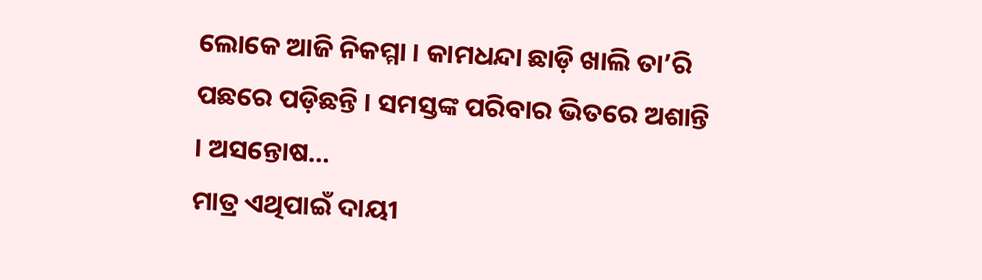ଲୋକେ ଆଜି ନିକମ୍ମା । କାମଧନ୍ଦା ଛାଡ଼ି ଖାଲି ତା’ରି ପଛରେ ପଡ଼ିଛନ୍ତି । ସମସ୍ତଙ୍କ ପରିବାର ଭିତରେ ଅଶାନ୍ତି । ଅସନ୍ତୋଷ…
ମାତ୍ର ଏଥିପାଇଁ ଦାୟୀ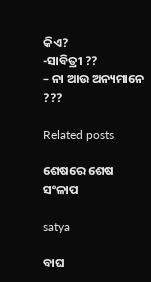କିଏ?
-ସାବିତ୍ରୀ ??
– ନା ଆଉ ଅନ୍ୟମାନେ ???

Related posts

ଶେଷରେ ଶେଷ ସଂଳାପ

satya

ବାଘ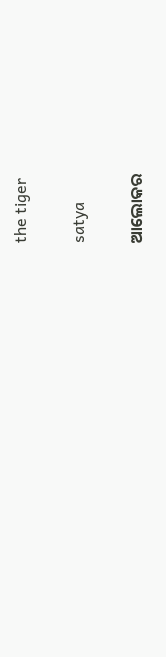the tiger

satya

ଆଲୋକର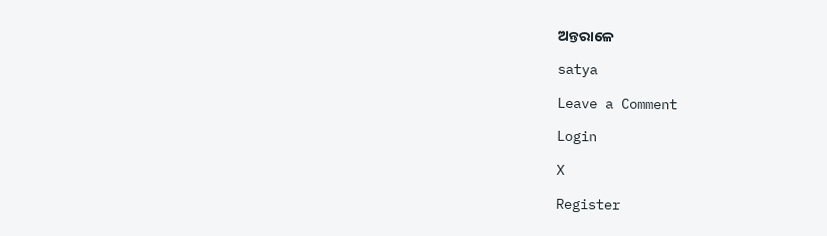ଅନ୍ତରାଳେ

satya

Leave a Comment

Login

X

Register